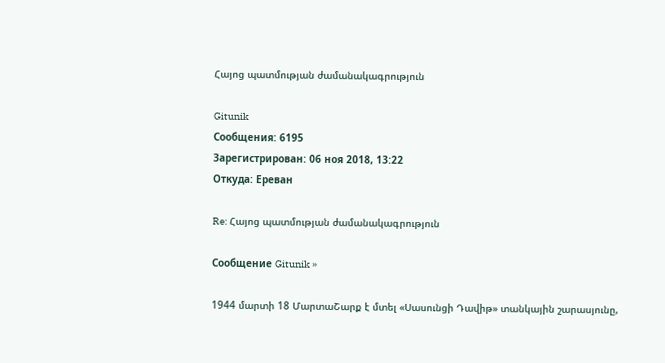Հայոց պատմության ժամանակագրություն

Gitunik
Сообщения: 6195
Зарегистрирован: 06 ноя 2018, 13:22
Откуда: Ереван

Re: Հայոց պատմության ժամանակագրություն

Сообщение Gitunik »

1944 մարտի 18 ՄարտաՇարք է մտել «Սասունցի Դավիթ» տանկային շարասյունը,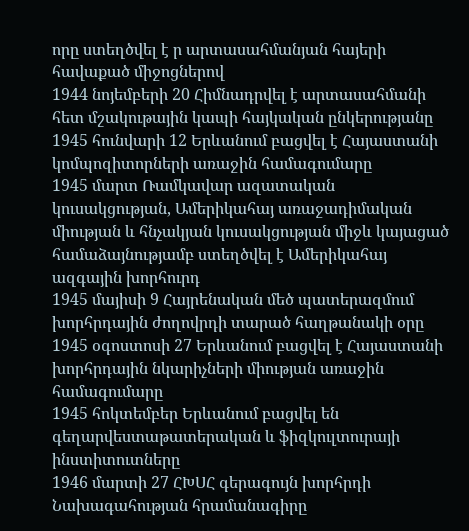որը ստեղծվել է ր արտասահմանյան հայերի հավաքած միջոցներով
1944 նոյեմբերի 20 Հիմնադրվել է արտասահմանի հետ մշակութային կապի հայկական ընկերությանը
1945 հունվարի 12 Երևանում բացվել է Հայաստանի կոմպոզիտորների առաջին համագումարը
1945 մարտ Ռամկավար ազատական կուսակցության, Ամերիկահայ առաջադիմական միության և հնչակյան կուսակցության միջև կայացած համաձայնությամբ ստեղծվել է Ամերիկահայ ազգային խորհուրդ
1945 մայիսի 9 Հայրենական մեծ պատերազմում խորհրդային ժողովրդի տարած հաղթանակի օրը
1945 օգոստոսի 27 Երևանում բացվել է Հայաստանի խորհրդային նկարիչների միության առաջին համագումարը
1945 հոկտեմբեր Երևանում բացվել են գեղարվեստաթատերական և ֆիզկուլտուրայի ինստիտուտները
1946 մարտի 27 ՀԽՍՀ գերագույն խորհրդի Նախագահության հրամանագիրը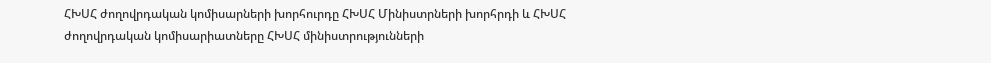ՀԽՍՀ ժողովրդական կոմիսարների խորհուրդը ՀԽՍՀ Մինիստրների խորհրդի և ՀԽՍՀ ժողովրդական կոմիսարիատները ՀԽՍՀ մինիստրությունների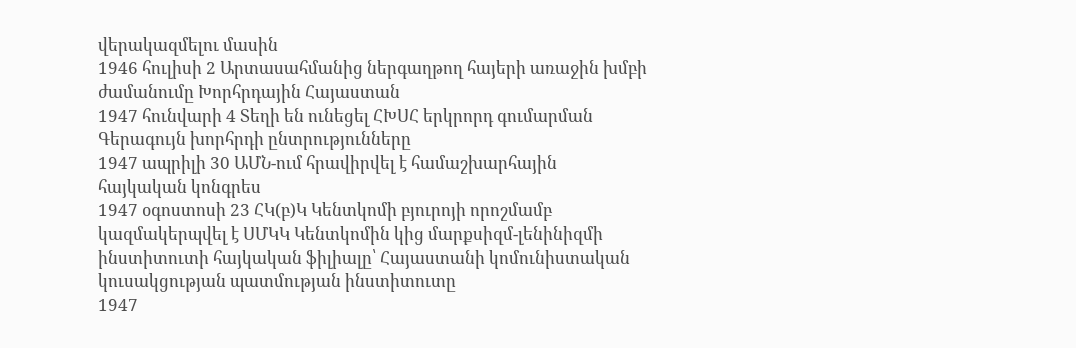վերակազմելու մասին
1946 հուլիսի 2 Արտասահմանից ներգաղթող հայերի առաջին խմբի ժամանումը Խորհրդային Հայաստան
1947 հունվարի 4 Տեղի են ունեցել ՀԽՍՀ երկրորդ գումարման Գերագույն խորհրդի ընտրությունները
1947 ապրիլի 30 ԱՄՆ-ում հրավիրվել է համաշխարհային հայկական կոնգրես
1947 օգոստոսի 23 ՀԿ(բ)Կ Կենտկոմի բյուրոյի որոշմամբ կազմակերպվել է ՍՄԿԿ Կենտկոմին կից մարքսիզմ-լենինիզմի ինստիտուտի հայկական ֆիլիալը՝ Հայաստանի կոմունիստական կուսակցության պատմության ինստիտուտը
1947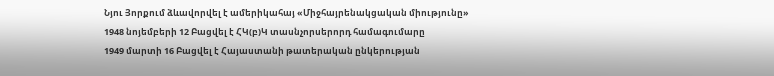Նյու Յորքում ձևավորվել է ամերիկահայ «Միջհայրենակցական միությունը»
1948 նոյեմբերի 12 Բացվել է ՀԿ(բ)Կ տասնչորսերորդ համագումարը
1949 մարտի 16 Բացվել է Հայաստանի թատերական ընկերության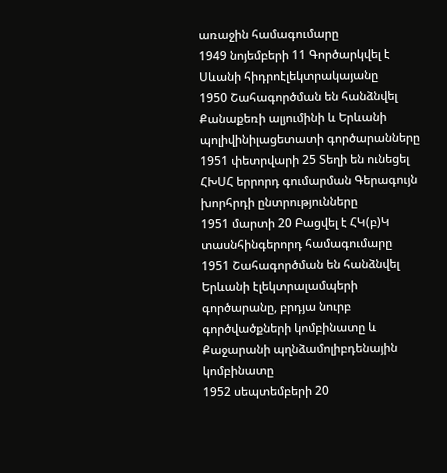առաջին համագումարը
1949 նոյեմբերի 11 Գործարկվել է Սևանի հիդրոէլեկտրակայանը
1950 Շահագործման են հանձնվել Քանաքեռի ալյումինի և Երևանի պոլիվինիլացետատի գործարանները
1951 փետրվարի 25 Տեղի են ունեցել ՀԽՍՀ երրորդ գումարման Գերագույն խորհրդի ընտրությունները
1951 մարտի 20 Բացվել է ՀԿ(բ)Կ տասնհինգերորդ համագումարը
1951 Շահագործման են հանձնվել Երևանի էլեկտրալամպերի գործարանը, բրդյա նուրբ գործվածքների կոմբինատը և Քաջարանի պղնձամոլիբդենային կոմբինատը
1952 սեպտեմբերի 20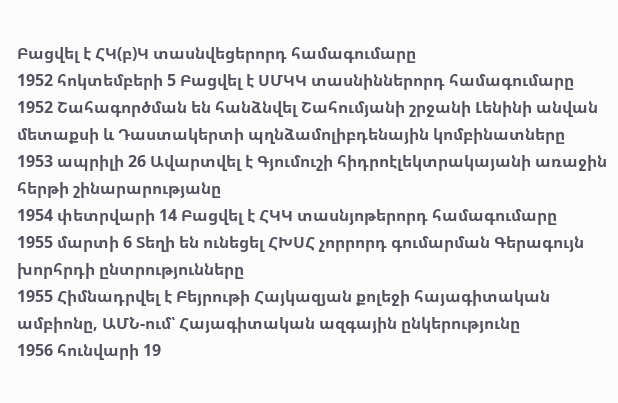Բացվել է ՀԿ(բ)Կ տասնվեցերորդ համագումարը
1952 հոկտեմբերի 5 Բացվել է ՍՄԿԿ տասնիններորդ համագումարը
1952 Շահագործման են հանձնվել Շահումյանի շրջանի Լենինի անվան մետաքսի և Դաստակերտի պղնձամոլիբդենային կոմբինատները
1953 ապրիլի 26 Ավարտվել է Գյումուշի հիդրոէլեկտրակայանի առաջին հերթի շինարարությանը
1954 փետրվարի 14 Բացվել է ՀԿԿ տասնյոթերորդ համագումարը
1955 մարտի 6 Տեղի են ունեցել ՀԽՍՀ չորրորդ գումարման Գերագույն խորհրդի ընտրությունները
1955 Հիմնադրվել է Բեյրութի Հայկազյան քոլեջի հայագիտական ամբիոնը, ԱՄՆ-ում՝ Հայագիտական ազգային ընկերությունը
1956 հունվարի 19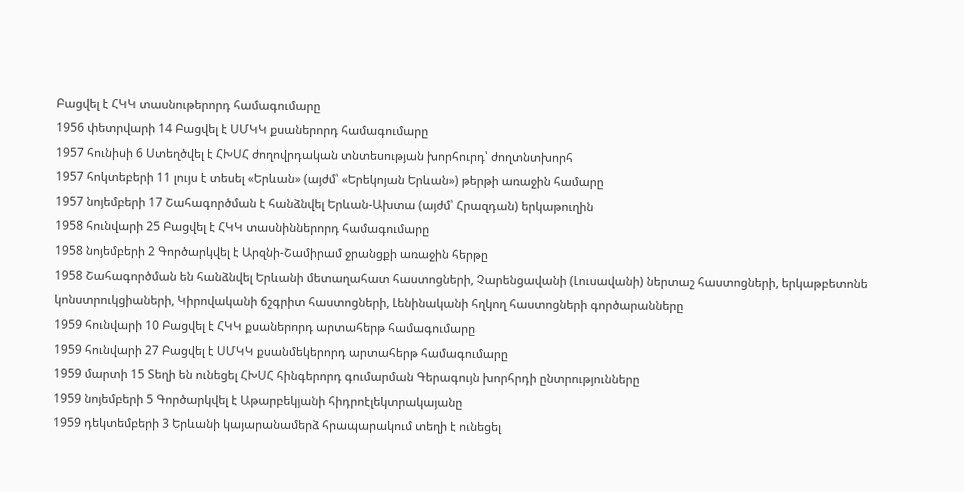Բացվել է ՀԿԿ տասնութերորդ համագումարը
1956 փետրվարի 14 Բացվել է ՍՄԿԿ քսաներորդ համագումարը
1957 հունիսի 6 Ստեղծվել է ՀԽՍՀ ժողովրդական տնտեսության խորհուրդ՝ ժողտնտխորհ
1957 հոկտեբերի 11 լույս է տեսել «Երևան» (այժմ՝ «Երեկոյան Երևան») թերթի առաջին համարը
1957 նոյեմբերի 17 Շահագործման է հանձնվել Երևան-Ախտա (այժմ՝ Հրազդան) երկաթուղին
1958 հունվարի 25 Բացվել է ՀԿԿ տասնիններորդ համագումարը
1958 նոյեմբերի 2 Գործարկվել է Արզնի-Շամիրամ ջրանցքի առաջին հերթը
1958 Շահագործման են հանձնվել Երևանի մետաղահատ հաստոցների, Չարենցավանի (Լուսավանի) ներտաշ հաստոցների, երկաթբետոնե կոնստրուկցիաների, Կիրովականի ճշգրիտ հաստոցների, Լենինականի հղկող հաստոցների գործարանները
1959 հունվարի 10 Բացվել է ՀԿԿ քսաներորդ արտահերթ համագումարը
1959 հունվարի 27 Բացվել է ՍՄԿԿ քսանմեկերորդ արտահերթ համագումարը
1959 մարտի 15 Տեղի են ունեցել ՀԽՍՀ հինգերորդ գումարման Գերագույն խորհրդի ընտրությունները
1959 նոյեմբերի 5 Գործարկվել է Աթարբեկյանի հիդրոէլեկտրակայանը
1959 դեկտեմբերի 3 Երևանի կայարանամերձ հրապարակում տեղի է ունեցել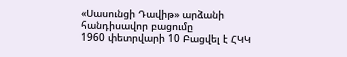«Սասունցի Դավիթ» արձանի հանդիսավոր բացումը
1960 փետրվարի 10 Բացվել է ՀԿԿ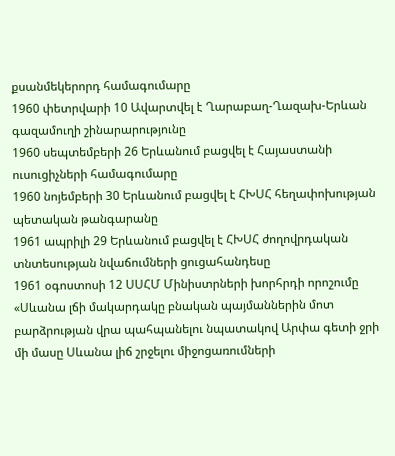քսանմեկերորդ համագումարը
1960 փետրվարի 10 Ավարտվել է Ղարաբաղ-Ղազախ-Երևան գազամուղի շինարարությունը
1960 սեպտեմբերի 26 Երևանում բացվել է Հայաստանի ուսուցիչների համագումարը
1960 նոյեմբերի 30 Երևանում բացվել է ՀԽՍՀ հեղափոխության պետական թանգարանը
1961 ապրիլի 29 Երևանում բացվել է ՀԽՍՀ ժողովրդական տնտեսության նվաճումների ցուցահանդեսը
1961 օգոստոսի 12 ՍՍՀՄ Մինիստրների խորհրդի որոշումը «Սևանա լճի մակարդակը բնական պայմաններին մոտ բարձրության վրա պահպանելու նպատակով Արփա գետի ջրի մի մասը Սևանա լիճ շրջելու միջոցառումների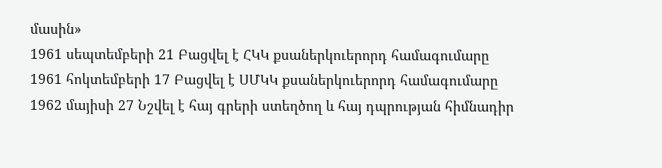մասին»
1961 սեպտեմբերի 21 Բացվել է ՀԿԿ քսաներկուերորդ համագումարը
1961 հոկտեմբերի 17 Բացվել է ՍՄԿԿ քսաներկուերորդ համագումարը
1962 մայիսի 27 Նշվել է հայ գրերի ստեղծող և հայ դպրության հիմնադիր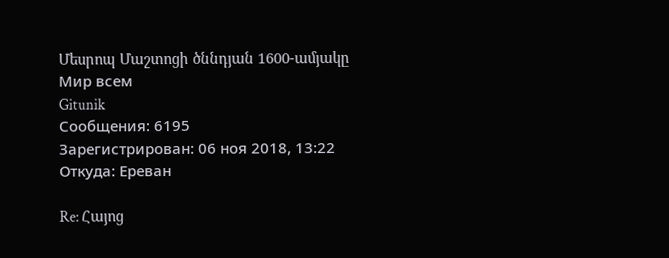Մեսրոպ Մաշտոցի ծննդյան 1600-ամյակը
Мир всем
Gitunik
Сообщения: 6195
Зарегистрирован: 06 ноя 2018, 13:22
Откуда: Ереван

Re: Հայոց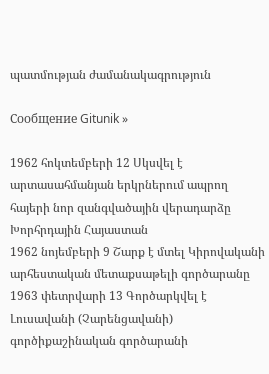պատմության ժամանակագրություն

Сообщение Gitunik »

1962 հոկտեմբերի 12 Սկսվել է արտասահմանյան երկրներում ապրող հայերի նոր զանգվածային վերադարձը Խորհրդային Հայաստան
1962 նոյեմբերի 9 Շարք է մտել Կիրովականի արհեստական մետաքսաթելի գործարանը
1963 փետրվարի 13 Գործարկվել է Լուսավանի (Չարենցավանի) գործիքաշինական գործարանի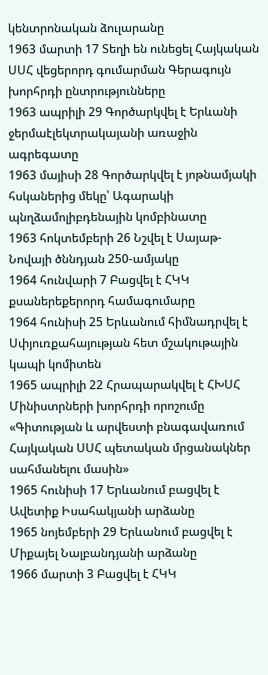կենտրոնական ձուլարանը
1963 մարտի 17 Տեղի են ունեցել Հայկական ՍՍՀ վեցերորդ գումարման Գերագույն խորհրդի ընտրությունները
1963 ապրիլի 29 Գործարկվել է Երևանի ջերմաէլեկտրակայանի առաջին ագրեգատը
1963 մայիսի 28 Գործարկվել է յոթնամյակի հսկաներից մեկը՝ Ագարակի պնղձամոլիբդենային կոմբինատը
1963 հոկտեմբերի 26 Նշվել է Սայաթ-Նովայի ծննդյան 250-ամյակը
1964 հունվարի 7 Բացվել է ՀԿԿ քսաներեքերորդ համագումարը
1964 հունիսի 25 Երևանում հիմնադրվել է Սփյուռքահայության հետ մշակութային կապի կոմիտեն
1965 ապրիլի 22 Հրապարակվել է ՀԽՍՀ Մինիստրների խորհրդի որոշումը «Գիտության և արվեստի բնագավառում Հայկական ՍՍՀ պետական մրցանակներ սահմանելու մասին»
1965 հունիսի 17 Երևանում բացվել է Ավետիք Իսահակյանի արձանը
1965 նոյեմբերի 29 Երևանում բացվել է Միքայել Նալբանդյանի արձանը
1966 մարտի 3 Բացվել է ՀԿԿ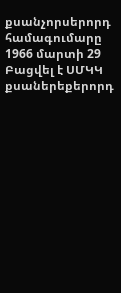քսանչորսերորդ համագումարը
1966 մարտի 29 Բացվել է ՍՄԿԿ քսաներեքերորդ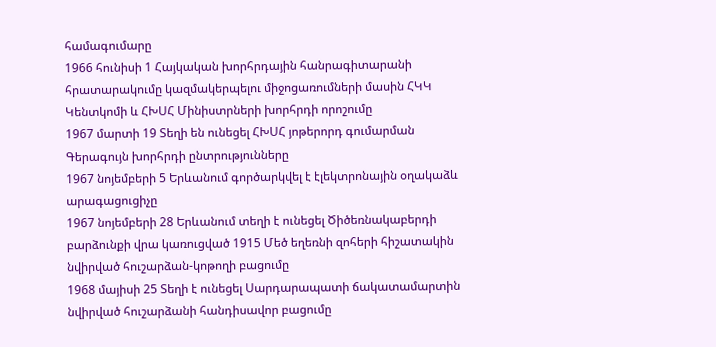համագումարը
1966 հունիսի 1 Հայկական խորհրդային հանրագիտարանի հրատարակումը կազմակերպելու միջոցառումների մասին ՀԿԿ Կենտկոմի և ՀԽՍՀ Մինիստրների խորհրդի որոշումը
1967 մարտի 19 Տեղի են ունեցել ՀԽՍՀ յոթերորդ գումարման Գերագույն խորհրդի ընտրությունները
1967 նոյեմբերի 5 Երևանում գործարկվել է էլեկտրոնային օղակաձև արագացուցիչը
1967 նոյեմբերի 28 Երևանում տեղի է ունեցել Ծիծեռնակաբերդի բարձունքի վրա կառուցված 1915 Մեծ եղեռնի զոհերի հիշատակին նվիրված հուշարձան-կոթողի բացումը
1968 մայիսի 25 Տեղի է ունեցել Սարդարապատի ճակատամարտին նվիրված հուշարձանի հանդիսավոր բացումը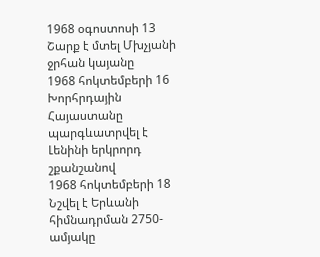1968 օգոստոսի 13 Շարք է մտել Մխչյանի ջրհան կայանը
1968 հոկտեմբերի 16 Խորհրդային Հայաստանը պարգևատրվել է Լենինի երկրորդ շքանշանով
1968 հոկտեմբերի 18 Նշվել է Երևանի հիմնադրման 2750-ամյակը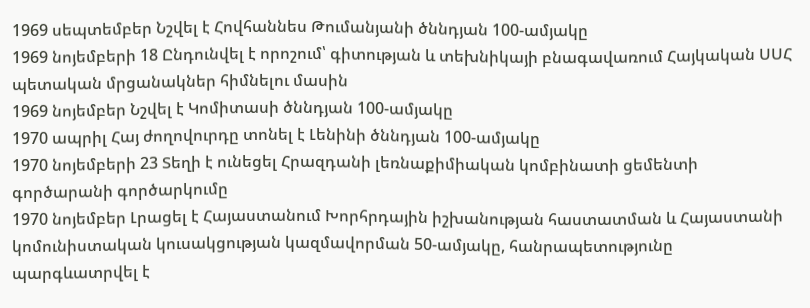1969 սեպտեմբեր Նշվել է Հովհաննես Թումանյանի ծննդյան 100-ամյակը
1969 նոյեմբերի 18 Ընդունվել է որոշում՝ գիտության և տեխնիկայի բնագավառում Հայկական ՍՍՀ պետական մրցանակներ հիմնելու մասին
1969 նոյեմբեր Նշվել է Կոմիտասի ծննդյան 100-ամյակը
1970 ապրիլ Հայ ժողովուրդը տոնել է Լենինի ծննդյան 100-ամյակը
1970 նոյեմբերի 23 Տեղի է ունեցել Հրազդանի լեռնաքիմիական կոմբինատի ցեմենտի գործարանի գործարկումը
1970 նոյեմբեր Լրացել է Հայաստանում Խորհրդային իշխանության հաստատման և Հայաստանի կոմունիստական կուսակցության կազմավորման 50-ամյակը, հանրապետությունը պարգևատրվել է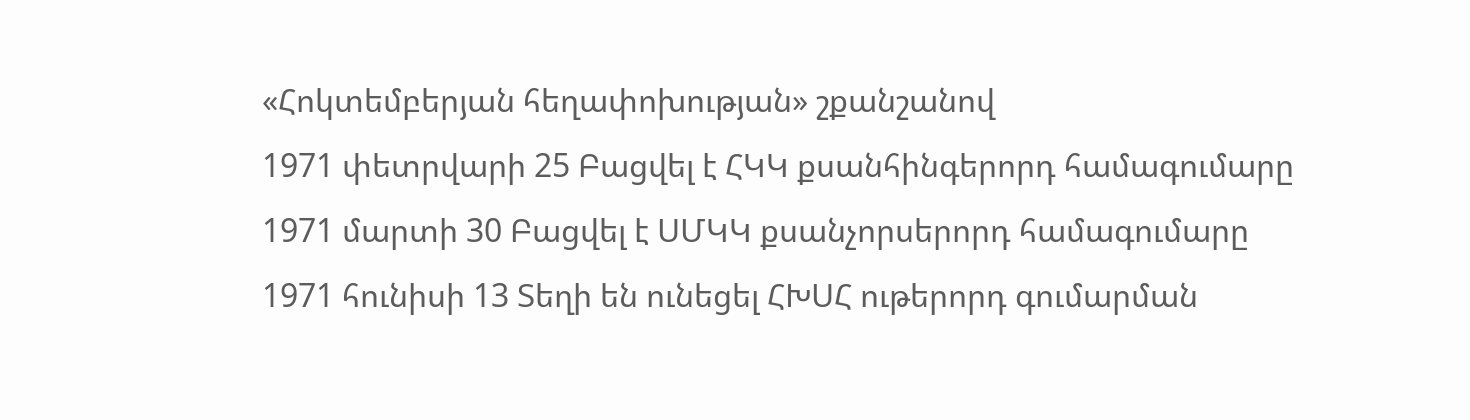«Հոկտեմբերյան հեղափոխության» շքանշանով
1971 փետրվարի 25 Բացվել է ՀԿԿ քսանհինգերորդ համագումարը
1971 մարտի 30 Բացվել է ՍՄԿԿ քսանչորսերորդ համագումարը
1971 հունիսի 13 Տեղի են ունեցել ՀԽՍՀ ութերորդ գումարման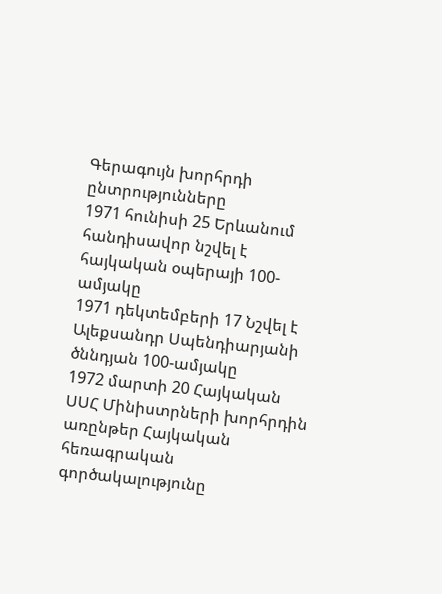Գերագույն խորհրդի ընտրությունները
1971 հունիսի 25 Երևանում հանդիսավոր նշվել է հայկական օպերայի 100-ամյակը
1971 դեկտեմբերի 17 Նշվել է Ալեքսանդր Սպենդիարյանի ծննդյան 100-ամյակը
1972 մարտի 20 Հայկական ՍՍՀ Մինիստրների խորհրդին առընթեր Հայկական հեռագրական գործակալությունը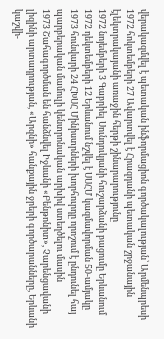վերակազմվել է պետական ինֆորմացիոն գործակալության՝ Արմենպրեսի
1972 հոկտեմբերի 27 Ավարտվել է Հրազդանի պետական շրջանային էլեկտրակայանի առաջին հերթի շինարարությունը
1972 նոյեմբերի 3 Գաբրիել Սունդուկյանի հուշարձանի բացումը Երևանում
1972 դեկտեմբերի 12 Երևանում նշվել է ՍՍՀՄ կազմավորման 50-ամյակը
1973 հունվարի 24 ՀԽՍՀ Մինիստրների խորհուրդը որոշում է ընդունել հայ պարբերական մամուլի կենտրոնական արխիվ ստեղծելու մասին
1973 Շահագործման են հանձնվել Իջևանի «Բենթոնիտ», Չարենցավանի լիզինի արտադրության, «Արզնի» հանքային ջրերի գործարանները, Երևանի կաշվի-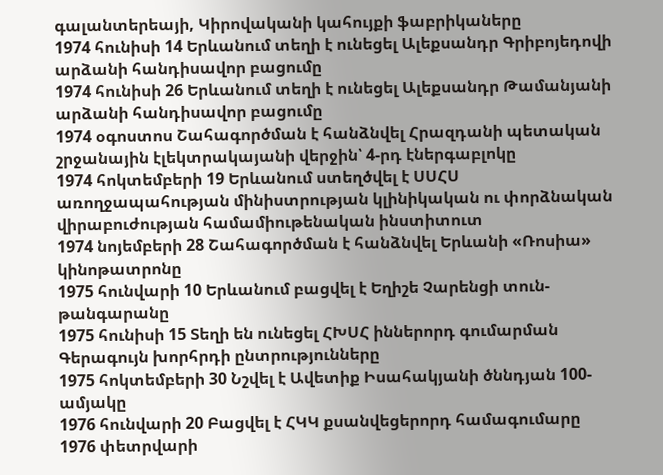գալանտերեայի, Կիրովականի կահույքի ֆաբրիկաները
1974 հունիսի 14 Երևանում տեղի է ունեցել Ալեքսանդր Գրիբոյեդովի արձանի հանդիսավոր բացումը
1974 հունիսի 26 Երևանում տեղի է ունեցել Ալեքսանդր Թամանյանի արձանի հանդիսավոր բացումը
1974 օգոստոս Շահագործման է հանձնվել Հրազդանի պետական շրջանային էլեկտրակայանի վերջին՝ 4-րդ էներգաբլոկը
1974 հոկտեմբերի 19 Երևանում ստեղծվել է ՍՍՀՍ առողջապահության մինիստրության կլինիկական ու փորձնական վիրաբուժության համամիութենական ինստիտուտ
1974 նոյեմբերի 28 Շահագործման է հանձնվել Երևանի «Ռոսիա» կինոթատրոնը
1975 հունվարի 10 Երևանում բացվել է Եղիշե Չարենցի տուն-թանգարանը
1975 հունիսի 15 Տեղի են ունեցել ՀԽՍՀ իններորդ գումարման Գերագույն խորհրդի ընտրությունները
1975 հոկտեմբերի 30 Նշվել է Ավետիք Իսահակյանի ծննդյան 100-ամյակը
1976 հունվարի 20 Բացվել է ՀԿԿ քսանվեցերորդ համագումարը
1976 փետրվարի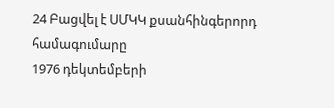24 Բացվել է ՍՄԿԿ քսանհինգերորդ համագումարը
1976 դեկտեմբերի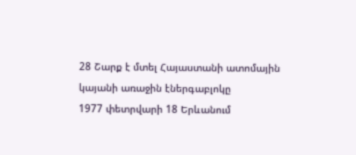28 Շարք է մտել Հայաստանի ատոմային կայանի առաջին էներգաբլոկը
1977 փետրվարի 18 Երևանում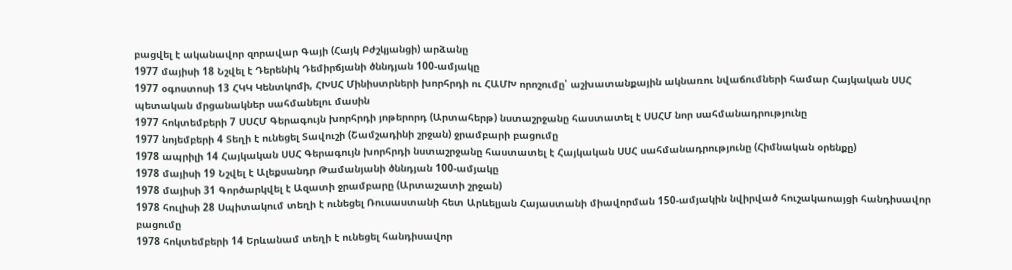բացվել է ականավոր զորավար Գայի (Հայկ Բժշկյանցի) արձանը
1977 մայիսի 18 Նշվել է Դերենիկ Դեմիրճյանի ծննդյան 100-ամյակը
1977 օգոստոսի 13 ՀԿԿ Կենտկոմի, ՀԽՍՀ Մինիստրների խորհրդի ու ՀԱՄԽ որոշումը՝ աշխատանքային ակնառու նվաճումների համար Հայկական ՍՍՀ պետական մրցանակներ սահմանելու մասին
1977 հոկտեմբերի 7 ՍՍՀՄ Գերագույն խորհրդի յոթերորդ (Արտահերթ) նստաշրջանը հաստատել է ՍՍՀՄ նոր սահմանադրությունը
1977 նոյեմբերի 4 Տեղի է ունեցել Տավուշի (Շամշադինի շրջան) ջրամբարի բացումը
1978 ապրիլի 14 Հայկական ՍՍՀ Գերագույն խորհրդի նստաշրջանը հաստատել է Հայկական ՍՍՀ սահմանադրությունը (Հիմնական օրենքը)
1978 մայիսի 19 Նշվել է Ալեքսանդր Թամանյանի ծննդյան 100-ամյակը
1978 մայիսի 31 Գործարկվել է Ազատի ջրամբարը (Արտաշատի շրջան)
1978 հուլիսի 28 Սպիտակում տեղի է ունեցել Ռուսաստանի հետ Արևելյան Հայաստանի միավորման 150-ամյակին նվիրված հուշակաոայցի հանդիսավոր բացումը
1978 հոկտեմբերի 14 Երևանամ տեղի է ունեցել հանդիսավոր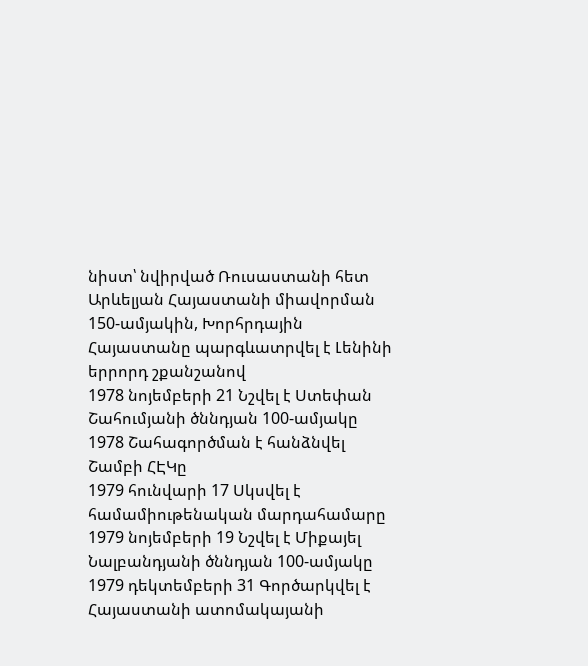նիստ՝ նվիրված Ռուսաստանի հետ Արևելյան Հայաստանի միավորման 150-ամյակին, Խորհրդային Հայաստանը պարգևատրվել է Լենինի երրորդ շքանշանով
1978 նոյեմբերի 21 Նշվել է Ստեփան Շահումյանի ծննդյան 100-ամյակը
1978 Շահագործման է հանձնվել Շամբի ՀԷԿը
1979 հունվարի 17 Սկսվել է համամիութենական մարդահամարը
1979 նոյեմբերի 19 Նշվել է Միքայել Նալբանդյանի ծննդյան 100-ամյակը
1979 դեկտեմբերի 31 Գործարկվել է Հայաստանի ատոմակայանի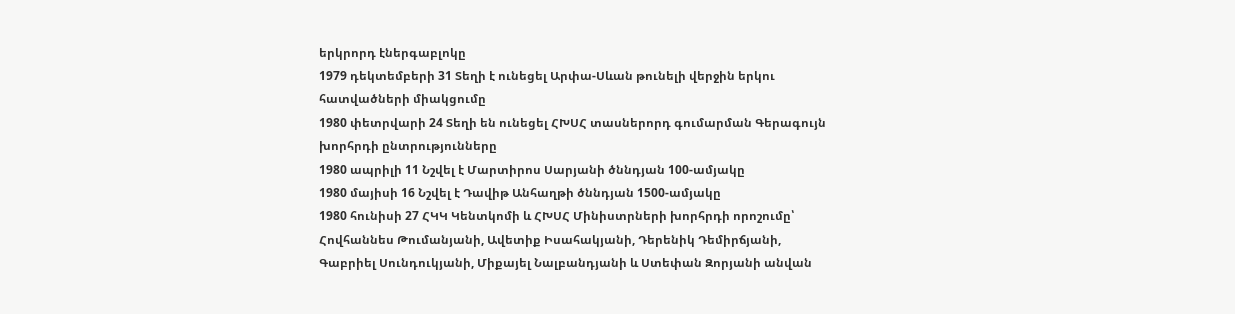երկրորդ էներգաբլոկը
1979 դեկտեմբերի 31 Տեղի է ունեցել Արփա-Սևան թունելի վերջին երկու հատվածների միակցումը
1980 փետրվարի 24 Տեղի են ունեցել ՀԽՍՀ տասներորդ գումարման Գերագույն խորհրդի ընտրությունները
1980 ապրիլի 11 Նշվել է Մարտիրոս Սարյանի ծննդյան 100-ամյակը
1980 մայիսի 16 Նշվել է Դավիթ Անհաղթի ծննդյան 1500-ամյակը
1980 հունիսի 27 ՀԿԿ Կենտկոմի և ՀԽՍՀ Մինիստրների խորհրդի որոշումը՝ Հովհաննես Թումանյանի, Ավետիք Իսահակյանի, Դերենիկ Դեմիրճյանի, Գաբրիել Սունդուկյանի, Միքայել Նալբանդյանի և Ստեփան Զորյանի անվան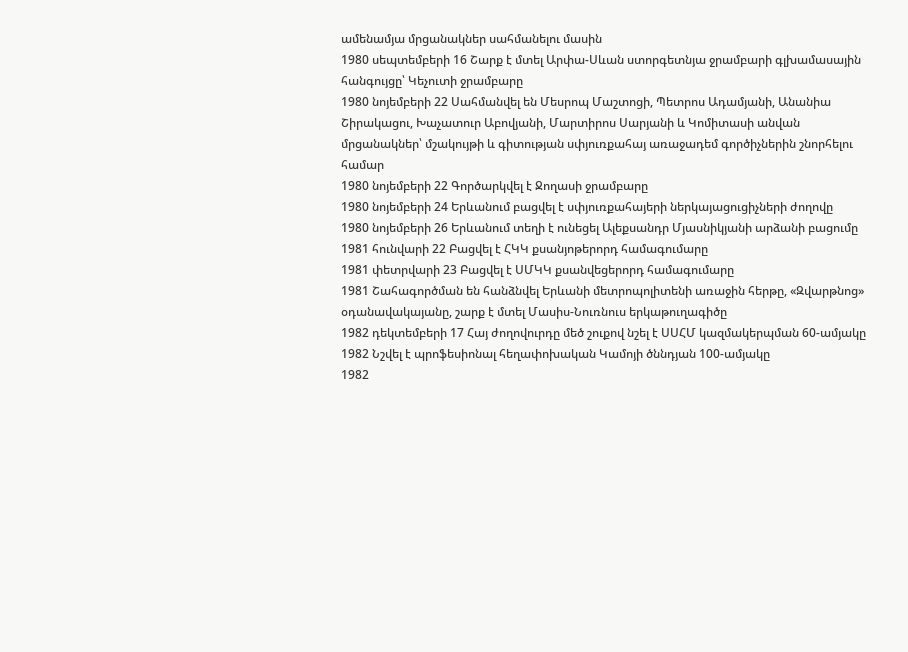ամենամյա մրցանակներ սահմանելու մասին
1980 սեպտեմբերի 16 Շարք է մտել Արփա-Սևան ստորգետնյա ջրամբարի գլխամասային հանգույցը՝ Կեչուտի ջրամբարը
1980 նոյեմբերի 22 Սահմանվել են Մեսրոպ Մաշտոցի, Պետրոս Ադամյանի, Անանիա Շիրակացու, Խաչատուր Աբովյանի, Մարտիրոս Սարյանի և Կոմիտասի անվան մրցանակներ՝ մշակույթի և գիտության սփյուռքահայ առաջադեմ գործիչներին շնորհելու համար
1980 նոյեմբերի 22 Գործարկվել է Ջողասի ջրամբարը
1980 նոյեմբերի 24 Երևանում բացվել է սփյուռքահայերի ներկայացուցիչների ժողովը
1980 նոյեմբերի 26 Երևանում տեղի է ունեցել Ալեքսանդր Մյասնիկյանի արձանի բացումը
1981 հունվարի 22 Բացվել է ՀԿԿ քսանյոթերորդ համագումարը
1981 փետրվարի 23 Բացվել է ՍՄԿԿ քսանվեցերորդ համագումարը
1981 Շահագործման են հանձնվել Երևանի մետրոպոլիտենի առաջին հերթը, «Զվարթնոց» օդանավակայանը, շարք է մտել Մասիս-Նուռնուս երկաթուղագիծը
1982 դեկտեմբերի 17 Հայ ժողովուրդը մեծ շուքով նշել է ՍՍՀՄ կազմակերպման 60-ամյակը
1982 Նշվել է պրոֆեսիոնալ հեղափոխական Կամոյի ծննդյան 100-ամյակը
1982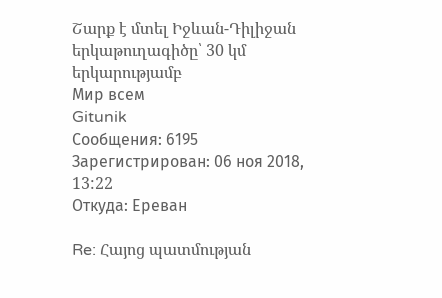Շարք է մտել Իջևան-Դիլիջան երկաթուղագիծը՝ 30 կմ երկարությամբ
Мир всем
Gitunik
Сообщения: 6195
Зарегистрирован: 06 ноя 2018, 13:22
Откуда: Ереван

Re: Հայոց պատմության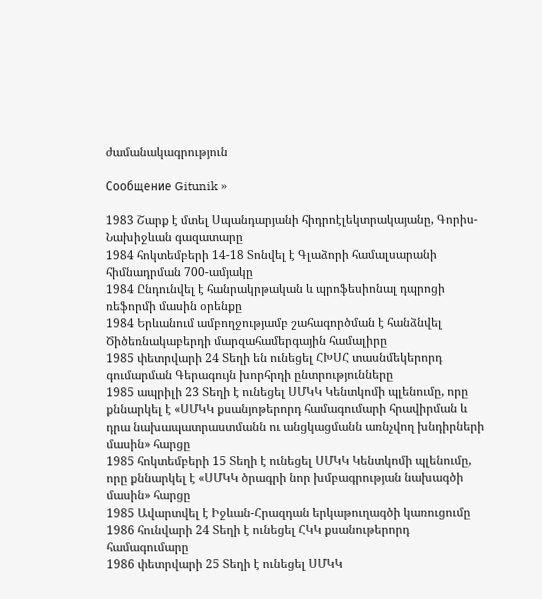ժամանակագրություն

Сообщение Gitunik »

1983 Շարք է մտել Սպանդարյանի հիդրոէլեկտրակայանը, Գորիս-Նախիջևան գազատարը
1984 հոկտեմբերի 14-18 Տոնվել է Գլաձորի համալսարանի հիմնադրման 700-ամյակը
1984 Ընդունվել է հանրակրթական և պրոֆեսիոնալ դպրոցի ռեֆորմի մասին օրենքը
1984 Երևանում ամբողջությամբ շահագործման է հանձնվել Ծիծեռնակաբերդի մարզահամերգային համալիրը
1985 փետրվարի 24 Տեղի են ունեցել ՀԽՍՀ տասնմեկերորդ գումարման Գերագույն խորհրդի ընտրությունները
1985 ապրիլի 23 Տեղի է ունեցել ՍՄԿԿ Կենտկոմի պլենումը, որը քննարկել է «ՍՄԿԿ քսանյոթերորդ համագումարի հրավիրման և դրա նախապատրաստմանն ու անցկացմանն առնչվող խնդիրների մասին» հարցը
1985 հոկտեմբերի 15 Տեղի է ունեցել ՍՄԿԿ Կենտկոմի պլենումը, որը քննարկել է «ՍՄԿԿ ծրագրի նոր խմբագրության նախագծի մասին» հարցը
1985 Ավարտվել է Իջևան-Հրազդան երկաթուղագծի կառուցումը
1986 հունվարի 24 Տեղի է ունեցել ՀԿԿ քսանութերորդ համագումարը
1986 փետրվարի 25 Տեղի է ունեցել ՍՄԿԿ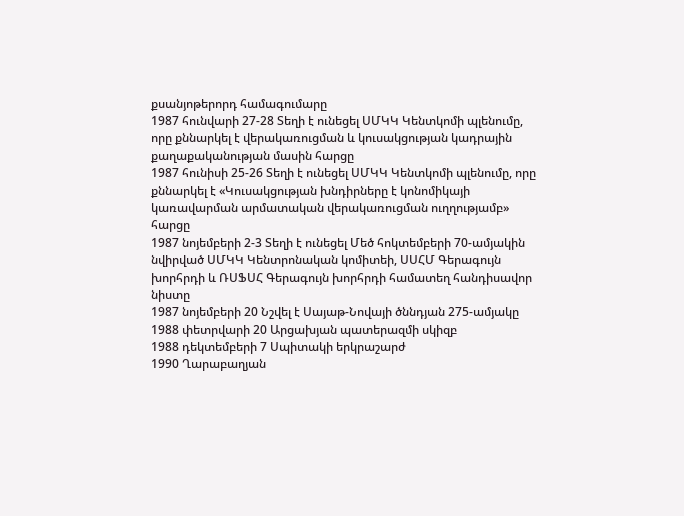քսանյոթերորդ համագումարը
1987 հունվարի 27-28 Տեղի է ունեցել ՍՄԿԿ Կենտկոմի պլենումը, որը քննարկել է վերակառուցման և կուսակցության կադրային քաղաքականության մասին հարցը
1987 հունիսի 25-26 Տեղի է ունեցել ՍՄԿԿ Կենտկոմի պլենումը, որը քննարկել է «Կուսակցության խնդիրները է կոնոմիկայի կառավարման արմատական վերակառուցման ուղղությամբ» հարցը
1987 նոյեմբերի 2-3 Տեղի է ունեցել Մեծ հոկտեմբերի 70-ամյակին նվիրված ՍՄԿԿ Կենտրոնական կոմիտեի, ՍՍՀՄ Գերագույն խորհրդի և ՌՍՖՍՀ Գերագույն խորհրդի համատեղ հանդիսավոր նիստը
1987 նոյեմբերի 20 Նշվել է Սայաթ-Նովայի ծննդյան 275-ամյակը
1988 փետրվարի 20 Արցախյան պատերազմի սկիզբ
1988 դեկտեմբերի 7 Սպիտակի երկրաշարժ
1990 Ղարաբաղյան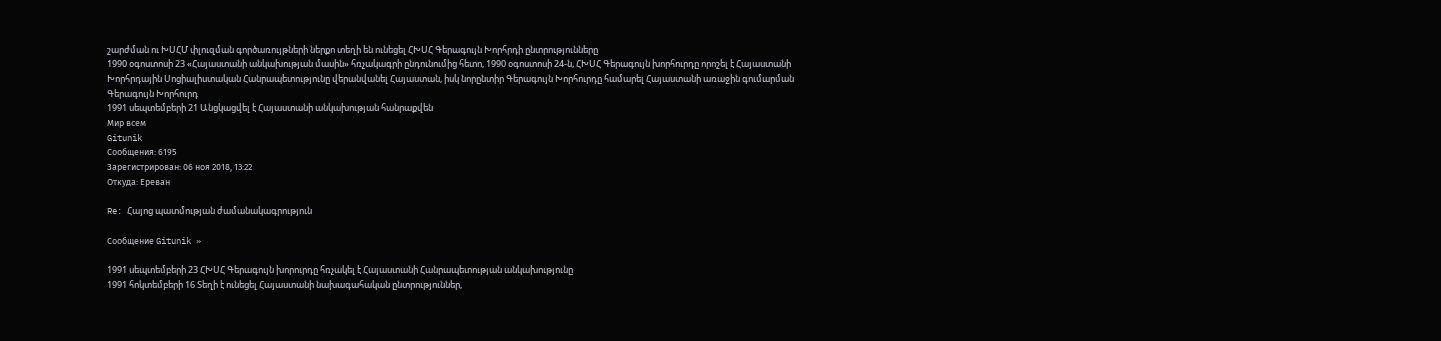շարժման ու ԽՍՀՄ փլուզման գործառույթների ներքո տեղի են ունեցել ՀԽՍՀ Գերագույն Խորհրդի ընտրությունները
1990 օգոստոսի 23 «Հայաստանի անկախության մասին» հռչակագրի ընդունումից հետո, 1990 օգոստոսի 24-ն, ՀԽՍՀ Գերագույն խորհուրդը որոշել է Հայաստանի Խորհրդային Սոցիալիստական Հանրապետությունը վերանվանել Հայաստան, իսկ նորընտիր Գերագույն Խորհուրդը համարել Հայաստանի առաջին գումարման Գերագույն Խորհուրդ
1991 սեպտեմբերի 21 Անցկացվել է Հայաստանի անկախության հանրաքվեն
Мир всем
Gitunik
Сообщения: 6195
Зарегистрирован: 06 ноя 2018, 13:22
Откуда: Ереван

Re: Հայոց պատմության ժամանակագրություն

Сообщение Gitunik »

1991 սեպտեմբերի 23 ՀԽՍՀ Գերագույն խորուրդը հռչակել է Հայաստանի Հանրապետության անկախությունը
1991 հոկտեմբերի 16 Տեղի է ունեցել Հայաստանի նախագահական ընտրություններ,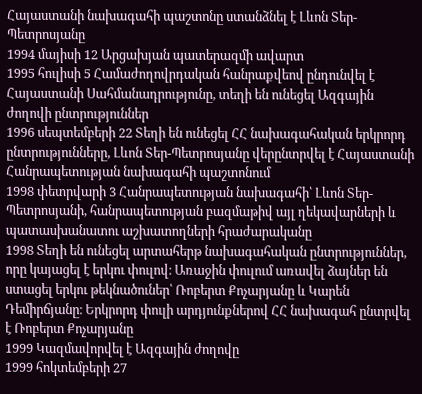Հայաստանի նախագահի պաշտոնը ստանձնել է Լևոն Տեր-Պետրոսյանը
1994 մայիսի 12 Արցախյան պատերազմի ավարտ
1995 հուլիսի 5 Համաժողովրդական հանրաքվեով ընդունվել է Հայաստանի Սահմանադրությունը, տեղի են ունեցել Ազգային ժողովի ընտրություններ
1996 սեպտեմբերի 22 Տեղի են ունեցել ՀՀ նախագահական երկրորդ ընտրությունները, Լևոն Տեր-Պետրոսյանը վերընտրվել է Հայաստանի Հանրապետության նախագահի պաշտոնում
1998 փետրվարի 3 Հանրապետության նախագահի՝ Լևոն Տեր-Պետրոսյանի, հանրապետության բազմաթիվ այլ ղեկավարների և պատասխանատու աշխատողների հրաժարականը
1998 Տեղի են ունեցել արտահերթ նախագահական ընտրություններ, որը կայացել է երկու փուլով։ Առաջին փուլում առավել ձայներ են ստացել երկու թեկնածուներ՝ Ռոբերտ Քոչարյանը և Կարեն Դեմիրճյանը։ Երկրորդ փուլի արդյունքներով ՀՀ նախագահ ընտրվել է Ռոբերտ Քոչարյանը
1999 Կազմավորվել է Ազգային ժողովը
1999 հոկտեմբերի 27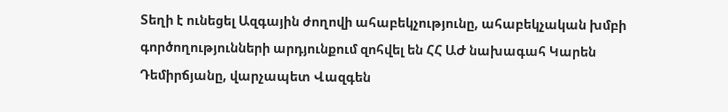Տեղի է ունեցել Ազգային ժողովի ահաբեկչությունը, ահաբեկչական խմբի գործողությունների արդյունքում զոհվել են ՀՀ ԱԺ նախագահ Կարեն Դեմիրճյանը, վարչապետ Վազգեն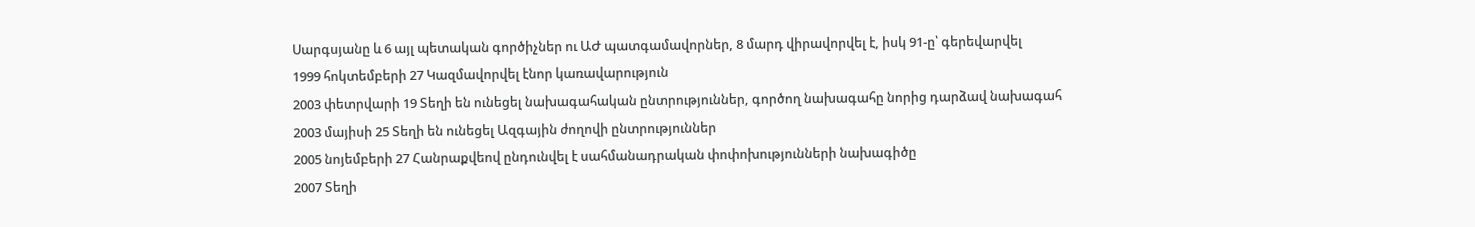Սարգսյանը և 6 այլ պետական գործիչներ ու ԱԺ պատգամավորներ, 8 մարդ վիրավորվել է, իսկ 91-ը՝ գերեվարվել
1999 հոկտեմբերի 27 Կազմավորվել էնոր կառավարություն
2003 փետրվարի 19 Տեղի են ունեցել նախագահական ընտրություններ, գործող նախագահը նորից դարձավ նախագահ
2003 մայիսի 25 Տեղի են ունեցել Ազգային ժողովի ընտրություններ
2005 նոյեմբերի 27 Հանրաքվեով ընդունվել է սահմանադրական փոփոխությունների նախագիծը
2007 Տեղի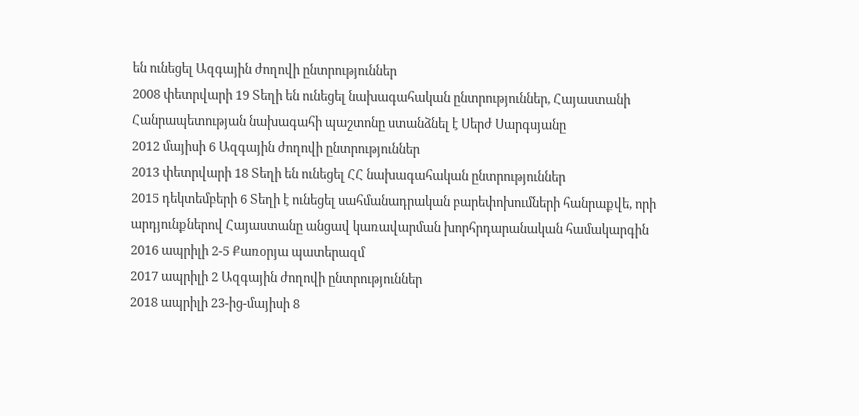են ունեցել Ազգային ժողովի ընտրություններ
2008 փետրվարի 19 Տեղի են ունեցել նախագահական ընտրություններ, Հայաստանի Հանրապետության նախագահի պաշտոնը ստանձնել է Սերժ Սարգսյանը
2012 մայիսի 6 Ազգային ժողովի ընտրություններ
2013 փետրվարի 18 Տեղի են ունեցել ՀՀ նախագահական ընտրություններ
2015 դեկտեմբերի 6 Տեղի է ունեցել սահմանադրական բարեփոխումների հանրաքվե, որի արդյունքներով Հայաստանը անցավ կառավարման խորհրդարանական համակարգին
2016 ապրիլի 2-5 Քառօրյա պատերազմ
2017 ապրիլի 2 Ազգային ժողովի ընտրություններ
2018 ապրիլի 23-ից-մայիսի 8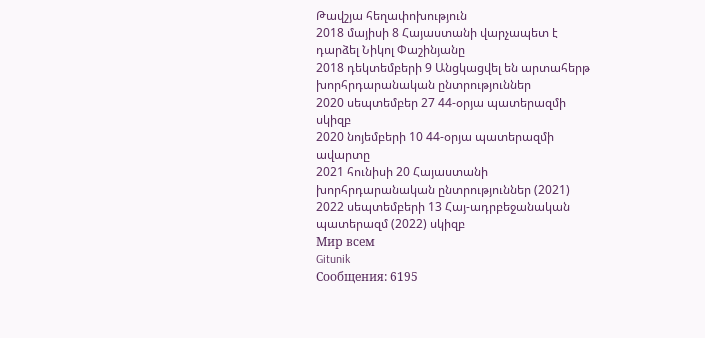Թավշյա հեղափոխություն
2018 մայիսի 8 Հայաստանի վարչապետ է դարձել Նիկոլ Փաշինյանը
2018 դեկտեմբերի 9 Անցկացվել են արտահերթ խորհրդարանական ընտրություններ
2020 սեպտեմբեր 27 44-օրյա պատերազմի սկիզբ
2020 նոյեմբերի 10 44-օրյա պատերազմի ավարտը
2021 հունիսի 20 Հայաստանի խորհրդարանական ընտրություններ (2021)
2022 սեպտեմբերի 13 Հայ-ադրբեջանական պատերազմ (2022) սկիզբ
Мир всем
Gitunik
Сообщения: 6195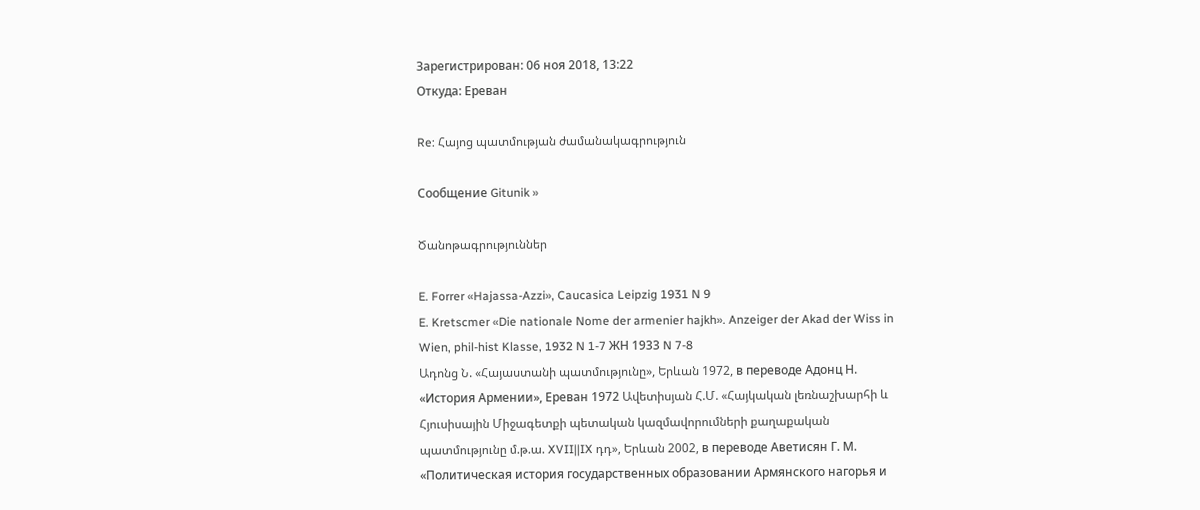Зарегистрирован: 06 ноя 2018, 13:22
Откуда: Ереван

Re: Հայոց պատմության ժամանակագրություն

Сообщение Gitunik »

Ծանոթագրություններ

E. Forrer «Hajassa-Azzi», Caucasica Leipzig 1931 N 9
E. Kretscmer «Die nationale Nome der armenier hajkh». Anzeiger der Akad der Wiss in Wien, phil-hist Klasse, 1932 N 1-7 ЖН 1933 N 7-8
Ադոնց Ն. «Հայաստանի պատմությունը», Երևան 1972, в переводе Адонц Н. «История Армении», Ереван 1972 Ավետիսյան Հ.Մ. «Հայկական լեռնաշխարհի և Հյուսիսային Միջագետքի պետական կազմավորումների քաղաքական պատմությունը մ.թ.ա. XVII||IX դդ», Երևան 2002, в переводе Аветисян Г. М. «Политическая история государственных образовании Армянского нагорья и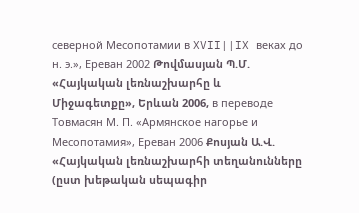северной Месопотамии в XVII||IX веках до н. э.», Ереван 2002 Թովմասյան Պ.Մ. «Հայկական լեռնաշխարհը և Միջագետքը», Երևան 2006, в переводе Товмасян М. П. «Армянское нагорье и Месопотамия», Ереван 2006 Քոսյան Ա.Վ. «Հայկական լեռնաշխարհի տեղանունները (ըստ խեթական սեպագիր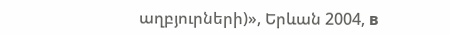աղբյուրների)», Երևան 2004, в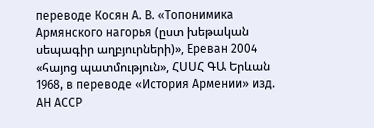переводе Косян А. В. «Топонимика Армянского нагорья (ըստ խեթական սեպագիր աղբյուրների)», Ереван 2004 «հայոց պատմություն», ՀՍՍՀ ԳԱ Երևան 1968, в переводе «История Армении» изд. АН АССР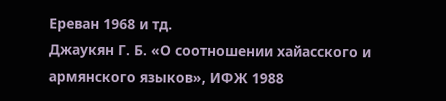Ереван 1968 и тд.
Джаукян Г. Б. «О соотношении хайасского и армянского языков», ИФЖ 1988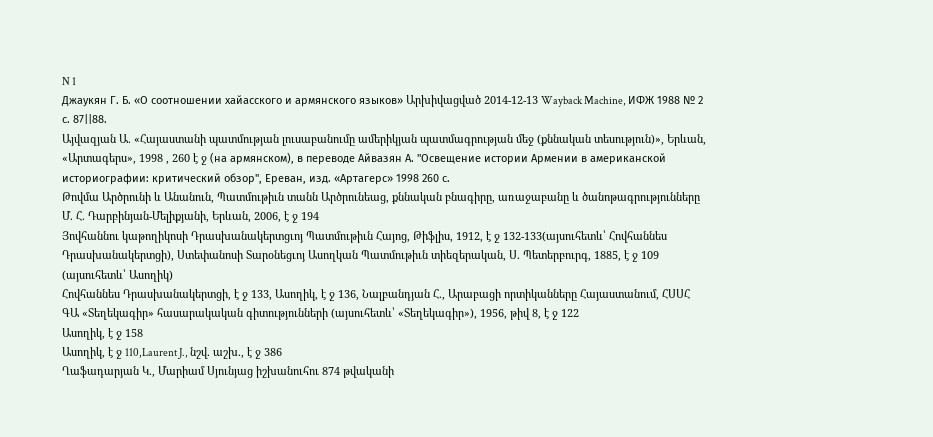N 1
Джаукян Г. Б. «О соотношении хайасского и армянского языков» Արխիվացված 2014-12-13 Wayback Machine, ИФЖ 1988 № 2 с. 87||88.
Այվազյան Ա. «Հայաստանի պատմության լուսաբանումը ամերիկյան պատմագրության մեջ (քննական տեսություն)», Երևան, «Արտագերս», 1998 , 260 է ջ (на армянском), в переводе Айвазян А. "Освещение истории Армении в американской историографии: критический обзор", Ереван, изд. «Артагерс» 1998 260 с.
Թովմա Արծրունի և Անանուն, Պատմութիւն տանն Արծրունեաց, քննական բնագիրը, առաջաբանը և ծանոթագրությունները Մ. Հ. Դարբինյան-Մելիքյանի, Երևան, 2006, է ջ 194
Յովհաննու կաթողիկոսի Դրասխանակերտցւոյ Պատմութիւն Հայոց, Թիֆլիս, 1912, է ջ 132-133(այսուհետև՝ Հովհաննես Դրասխանակերտցի), Ստեփանոսի Տարօնեցւոյ Ասողկան Պատմութիւն տիեզերական, Ս. Պետերբուրգ, 1885, է ջ 109 (այսուհետև՝ Ասողիկ)
Հովհաննես Դրասխանակերտցի, է ջ 133, Ասողիկ, է ջ 136, Նալբանդյան Հ., Արաբացի որտիկանները Հայաստանում, ՀՍՍՀ ԳԱ «Տեղեկագիր» հասարակական գիտությունների (այսուհետև՝ «Տեղեկագիր»), 1956, թիվ 8, է ջ 122
Ասողիկ, է ջ 158
Ասողիկ, է ջ 110,Laurent J., նշվ. աշխ., է ջ 386
Ղաֆադարյան Կ., Մարիամ Սյունյաց իշխանուհու 874 թվականի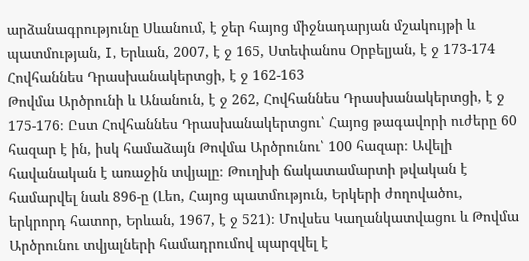արձանագրությունը Սևանում, է ջեր հայոց միջնադարյան մշակույթի և պատմության, I, Երևան, 2007, է ջ 165, Ստեփանոս Օրբելյան, է ջ 173-174
Հովհաննես Դրասխանակերտցի, է ջ 162-163
Թովմա Արծրունի և Անանուն, է ջ 262, Հովհաննես Դրասխանակերտցի, է ջ 175-176։ Ըստ Հովհաննես Դրասխանակերտցու՝ Հայոց թագավորի ուժերը 60 հազար է ին, իսկ համաձայն Թովմա Արծրունու՝ 100 հազար։ Ավելի հավանական է առաջին տվյալը։ Թուղխի ճակատամարտի թվական է համարվել նաև 896-ը (Լեո, Հայոց պատմություն, Երկերի ժողովածու, երկրորդ հատոր, Երևան, 1967, է ջ 521)։ Մովսես Կաղանկատվացու և Թովմա Արծրունու տվյալների համադրումով պարզվել է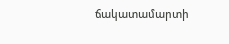ճակատամարտի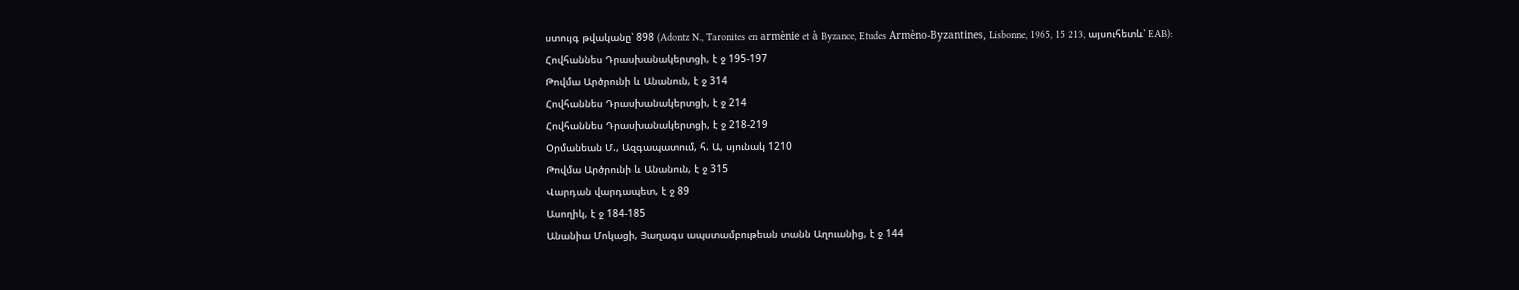ստույգ թվականը՝ 898 (Adontz N., Taronites en armènie et à Byzance, Etudes Armèno-Byzantines, Lisbonne, 1965, 15 213, այսուհետև՝ EAB):
Հովհաննես Դրասխանակերտցի, է ջ 195-197
Թովմա Արծրունի և Անանուն, է ջ 314
Հովհաննես Դրասխանակերտցի, է ջ 214
Հովհաննես Դրասխանակերտցի, է ջ 218-219
Օրմանեան Մ., Ազգապատում, հ. Ա, սյունակ 1210
Թովմա Արծրունի և Անանուն, է ջ 315
Վարդան վարդապետ, է ջ 89
Ասողիկ, է ջ 184-185
Անանիա Մոկացի, Յաղագս ապստամբութեան տանն Աղուանից, է ջ 144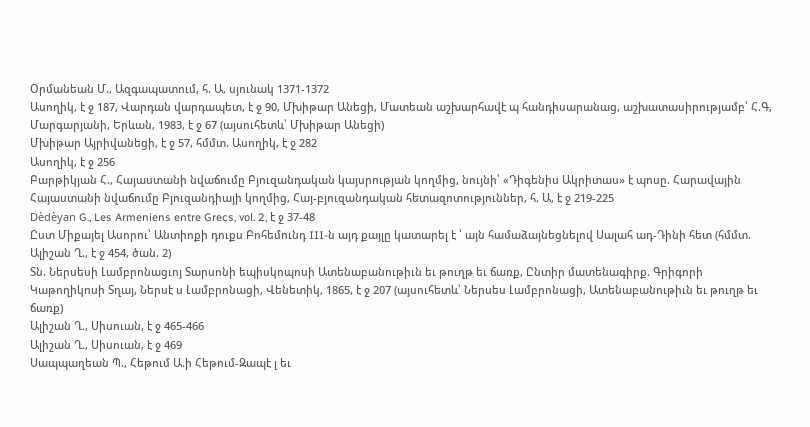Օրմանեան Մ., Ազգապատում, հ. Ա, սյունակ 1371-1372
Ասողիկ, է ջ 187, Վարդան վարդապետ, է ջ 90, Մխիթար Անեցի, Մատեան աշխարհավէ պ հանդիսարանաց, աշխատասիրությամբ՝ Հ.Գ, Մարգարյանի, Երևան, 1983, է ջ 67 (այսուհետև՝ Մխիթար Անեցի)
Մխիթար Այրիվանեցի, է ջ 57, հմմտ. Ասողիկ, է ջ 282
Ասողիկ, է ջ 256
Բարթիկյան Հ., Հայաստանի նվաճումը Բյուզանդական կայսրության կողմից, նույնի՝ «Դիգենիս Ակրիտաս» է պոսը. Հարավային Հայաստանի նվաճումը Բյուզանդիայի կողմից, Հայ-բյուզանդական հետազոտություններ, հ. Ա, է ջ 219-225
Dèdèyan G., Les Armeniens entre Grecs, vol. 2, է ջ 37-48
Ըստ Միքայել Ասորու՝ Անտիոքի դուքս Բոհեմունդ III-ն այդ քայլը կատարել է ՝ այն համաձայնեցնելով Սալահ ադ-Դինի հետ (հմմտ. Ալիշան Ղ., է ջ 454, ծան. 2)
Տն. Ներսեսի Լամբրոնացւոյ Տարսոնի եպիսկոպոսի Ատենաբանութիւն եւ թուղթ եւ ճառք, Ընտիր մատենագիրք. Գրիգորի Կաթողիկոսի Տղայ, Ներսէ ս Լամբրոնացի, Վենետիկ, 1865, է ջ 207 (այսուհետև՝ Ներսես Լամբրոնացի, Ատենաբանութիւն եւ թուղթ եւ ճառք)
Ալիշան Ղ., Սիսուան, է ջ 465-466
Ալիշան Ղ., Սիսուան, է ջ 469
Սապպաղեան Պ., Հեթում Ա.ի Հեթում-Զապէ լ եւ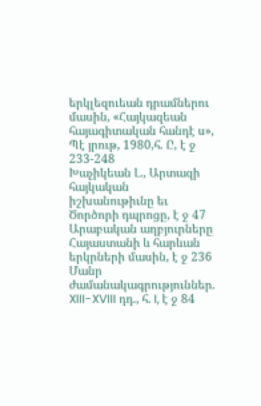երկլեզուեան դրամներու մասին, «Հայկազեան հայագիտական հանդէ ս», Պէ յրութ, 1980,հ. Ը, է ջ 233-248
Խաչիկեան Լ., Արտազի հայկական իշխանութիւնը եւ Ծործորի դպրոցը, է ջ 47
Արաբական աղբյուրները Հայաստանի և հարևան երկրների մասին, է ջ 236
Մանր ժամանակագրություններ. XIII-XVIII դդ., հ. I, է ջ 84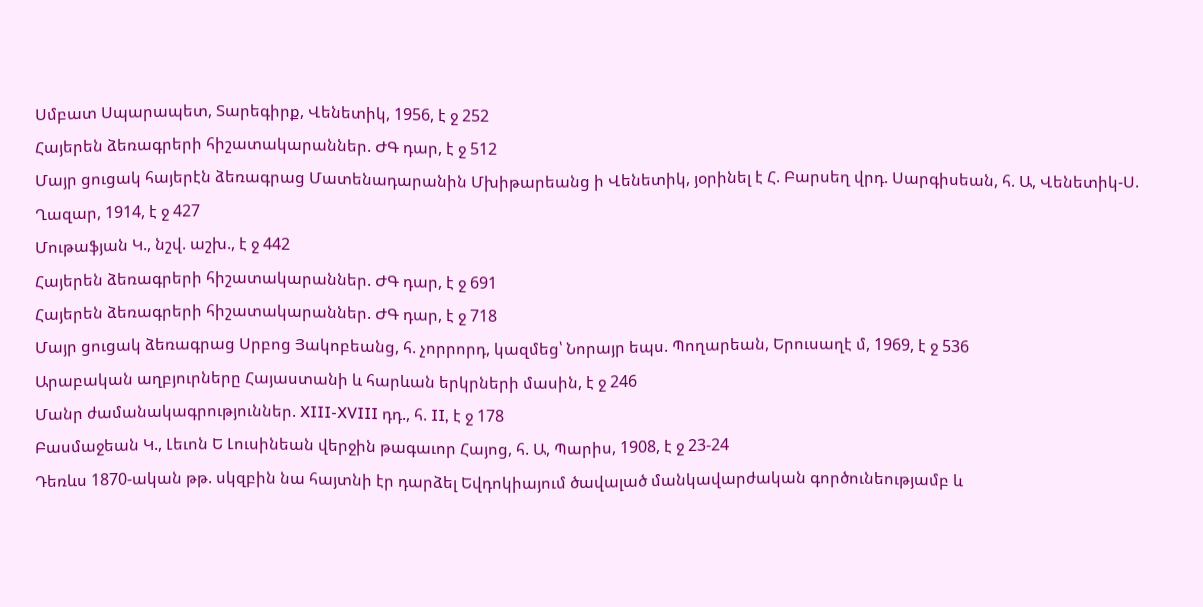Սմբատ Սպարապետ, Տարեգիրք, Վենետիկ, 1956, է ջ 252
Հայերեն ձեռագրերի հիշատակարաններ. ԺԳ դար, է ջ 512
Մայր ցուցակ հայերէն ձեռագրաց Մատենադարանին Մխիթարեանց ի Վենետիկ, յօրինել է Հ. Բարսեղ վրդ. Սարգիսեան, հ. Ա, Վենետիկ-Ս. Ղազար, 1914, է ջ 427
Մութաֆյան Կ., նշվ. աշխ., է ջ 442
Հայերեն ձեռագրերի հիշատակարաններ. ԺԳ դար, է ջ 691
Հայերեն ձեռագրերի հիշատակարաններ. ԺԳ դար, է ջ 718
Մայր ցուցակ ձեռագրաց Սրբոց Յակոբեանց, հ. չորրորդ, կազմեց՝ Նորայր եպս. Պողարեան, Երուսաղէ մ, 1969, է ջ 536
Արաբական աղբյուրները Հայաստանի և հարևան երկրների մասին, է ջ 246
Մանր ժամանակագրություններ. XIII-XVIII դդ., հ. II, է ջ 178
Բասմաջեան Կ., Լեւոն Ե Լուսինեան վերջին թագաւոր Հայոց, հ. Ա, Պարիս, 1908, է ջ 23-24
Դեռևս 1870-ական թթ. սկզբին նա հայտնի էր դարձել Եվդոկիայում ծավալած մանկավարժական գործունեությամբ և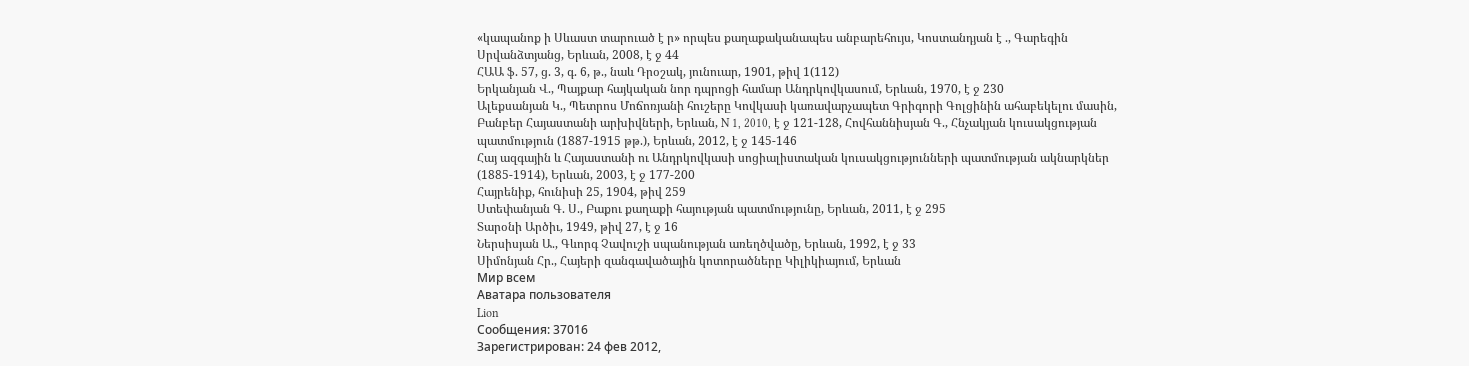«կապանոք ի Սևաստ տարուած է ր» որպես քաղաքականապես անբարեհույս, Կոստանդյան է ., Գարեգին Սրվանձտյանց, Երևան, 2008, է ջ 44
ՀԱԱ ֆ. 57, ց. 3, գ. 6, թ., նաև Դրօշակ, յունուար, 1901, թիվ 1(112)
Երկանյան Վ., Պայքար հայկական նոր դպրոցի համար Անդրկովկասում, Երևան, 1970, է ջ 230
Ալեքսանյան Կ., Պետրոս Մոճոռյանի հուշերը Կովկասի կառավարչապետ Գրիգորի Գոլցինին ահաբեկելու մասին, Բանբեր Հայաստանի արխիվների, Երևան, N 1, 2010, է ջ 121-128, Հովհաննիսյան Գ., Հնչակյան կուսակցության պատմություն (1887-1915 թթ.), Երևան, 2012, է ջ 145-146
Հայ ազգային և Հայաստանի ու Անդրկովկասի սոցիալիստական կուսակցությունների պատմության ակնարկներ (1885-1914), Երևան, 2003, է ջ 177-200
Հայրենիք, հունիսի 25, 1904, թիվ 259
Ստեփանյան Գ. Ս., Բաքու քաղաքի հայության պատմությունը, Երևան, 2011, է ջ 295
Տարօնի Արծիւ, 1949, թիվ 27, է ջ 16
Ներսիսյան Ա., Գևորգ Չավուշի սպանության առեղծվածը, Երևան, 1992, է ջ 33
Սիմոնյան Հր., Հայերի զանգավածային կոտորածները Կիլիկիայում, Երևան
Мир всем
Аватара пользователя
Lion
Сообщения: 37016
Зарегистрирован: 24 фев 2012,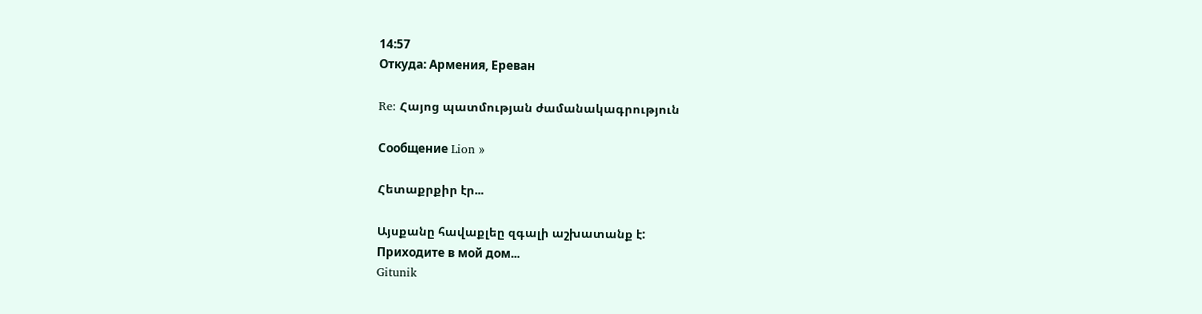14:57
Откуда: Армения, Ереван

Re: Հայոց պատմության ժամանակագրություն

Сообщение Lion »

Հետաքրքիր էր...

Այսքանը հավաքլեը զգալի աշխատանք է:
Приходите в мой дом...
Gitunik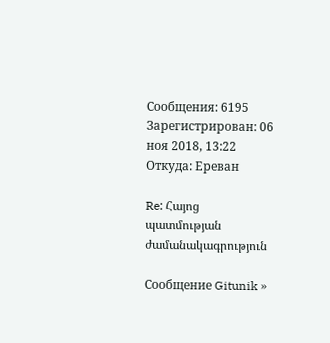Сообщения: 6195
Зарегистрирован: 06 ноя 2018, 13:22
Откуда: Ереван

Re: Հայոց պատմության ժամանակագրություն

Сообщение Gitunik »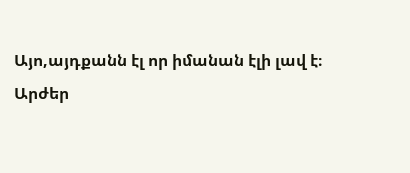Այո,այդքանն էլ որ իմանան էլի լավ է։
Արժեր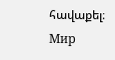հավաքել։
Мир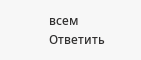всем
Ответить